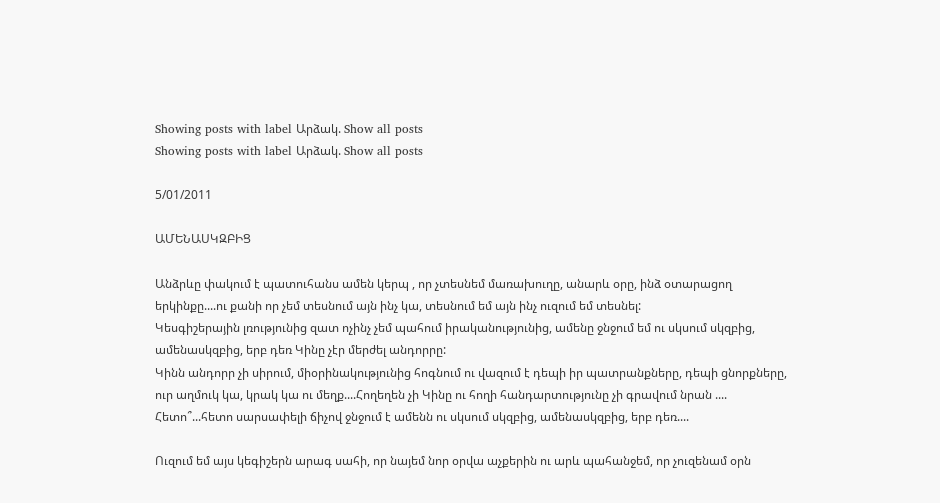Showing posts with label Արձակ. Show all posts
Showing posts with label Արձակ. Show all posts

5/01/2011

ԱՄԵՆԱՍԿԶԲԻՑ

Անձրևը փակում է պատուհանս ամեն կերպ , որ չտեսնեմ մառախուղը, անարև օրը, ինձ օտարացող երկինքը....ու քանի որ չեմ տեսնում այն ինչ կա, տեսնում եմ այն ինչ ուզում եմ տեսնել:
Կեսգիշերային լռությունից զատ ոչինչ չեմ պահում իրականությունից, ամենը ջնջում եմ ու սկսում սկզբից, ամենասկզբից, երբ դեռ Կինը չէր մերժել անդորրը:
Կինն անդորր չի սիրում, միօրինակությունից հոգնում ու վազում է դեպի իր պատրանքները, դեպի ցնորքները, ուր աղմուկ կա, կրակ կա ու մեղք....Հողեղեն չի Կինը ու հողի հանդարտությունը չի գրավում նրան ....
Հետո՞...հետո սարսափելի ճիչով ջնջում է ամենն ու սկսում սկզբից, ամենասկզբից, երբ դեռ....

Ուզում եմ այս կեգիշերն արագ սահի, որ նայեմ նոր օրվա աչքերին ու արև պահանջեմ, որ չուզենամ օրն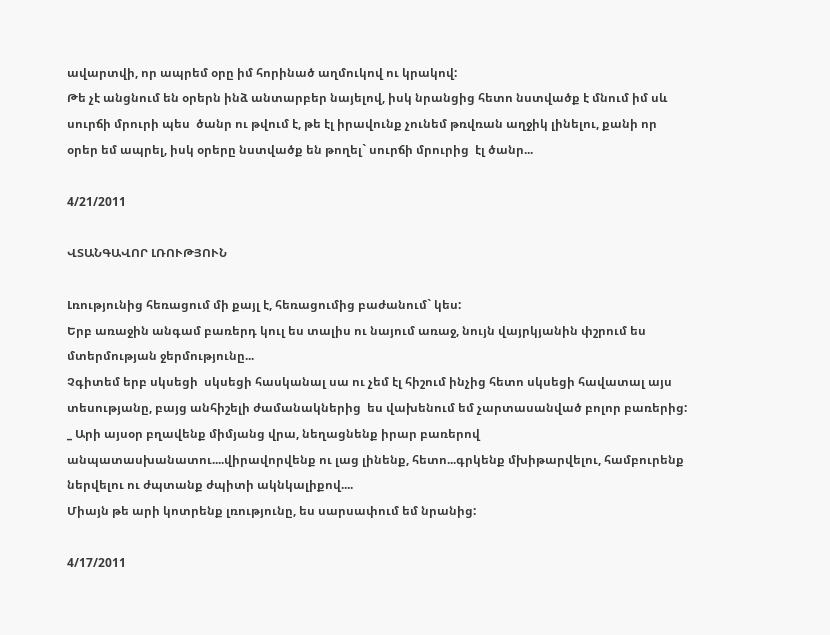ավարտվի, որ ապրեմ օրը իմ հորինած աղմուկով ու կրակով:
Թե չէ անցնում են օրերն ինձ անտարբեր նայելով, իսկ նրանցից հետո նստվածք է մնում իմ սև սուրճի մրուրի պես  ծանր ու թվում է, թե էլ իրավունք չունեմ թռվռան աղջիկ լինելու, քանի որ օրեր եմ ապրել, իսկ օրերը նստվածք են թողել` սուրճի մրուրից  էլ ծանր...

4/21/2011

ՎՏԱՆԳԱՎՈՐ ԼՌՈՒԹՅՈՒՆ

Լռությունից հեռացում մի քայլ է, հեռացումից բաժանում` կես:
Երբ առաջին անգամ բառերդ կուլ ես տալիս ու նայում առաջ, նույն վայրկյանին փշրում ես մտերմության ջերմությունը...
Չգիտեմ երբ սկսեցի  սկսեցի հասկանալ սա ու չեմ էլ հիշում ինչից հետո սկսեցի հավատալ այս տեսությանը, բայց անհիշելի ժամանակներից  ես վախենում եմ չարտասանված բոլոր բառերից:
_ Արի այսօր բղավենք միմյանց վրա, նեղացնենք իրար բառերով անպատասխանատու....վիրավորվենք ու լաց լինենք, հետո...գրկենք մխիթարվելու, համբուրենք ներվելու ու ժպտանք ժպիտի ակնկալիքով....
Միայն թե արի կոտրենք լռությունը, ես սարսափում եմ նրանից:

4/17/2011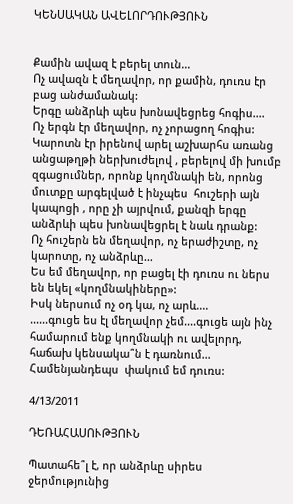ԿԵՆՍԱԿԱՆ ԱՎԵԼՈՐԴՈՒԹՅՈՒՆ


Քամին ավազ է բերել տուն...
Ոչ ավազն է մեղավոր, որ քամին, դուռս էր բաց անժամանակ:
Երգը անձրևի պես խոնավեցրեց հոգիս....
Ոչ երգն էր մեղավոր, ոչ չորացող հոգիս:
Կարոտն էր իրենով արել աշխարհս առանց անցաթղթի ներխուժելով , բերելով մի խումբ զգացումներ, որոնք կողմնակի են, որոնց մուտքը արգելված է ինչպես  հուշերի այն կապոցի , որը չի այրվում, քանզի երգը անձրևի պես խոնավեցրել է նաև դրանք:
Ոչ հուշերն են մեղավոր, ոչ երաժիշտը, ոչ կարոտը, ոչ անձրևը...
Ես եմ մեղավոր, որ բացել էի դուռս ու ներս են եկել «կողմնակիները»:
Իսկ ներսում ոչ օդ կա, ոչ արև....
......գուցե ես էլ մեղավոր չեմ....գուցե այն ինչ  համարում ենք կողմնակի ու ավելորդ, հաճախ կենսակա՞ն է դառնում...
Համենյանդեպս  փակում եմ դուռս:

4/13/2011

ԴԵՌԱՀԱՍՈՒԹՅՈՒՆ

Պատահե՞լ է, որ անձրևը սիրես ջերմությունից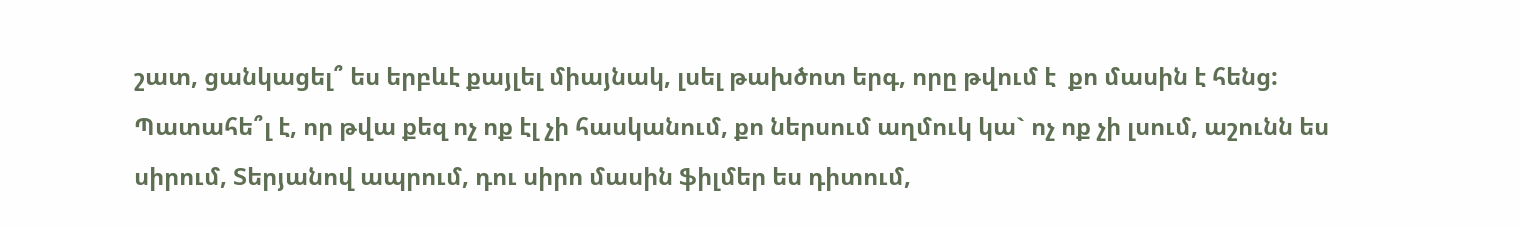շատ, ցանկացել՞ ես երբևէ քայլել միայնակ, լսել թախծոտ երգ, որը թվում է  քո մասին է հենց:
Պատահե՞լ է, որ թվա քեզ ոչ ոք էլ չի հասկանում, քո ներսում աղմուկ կա` ոչ ոք չի լսում, աշունն ես սիրում, Տերյանով ապրում, դու սիրո մասին ֆիլմեր ես դիտում,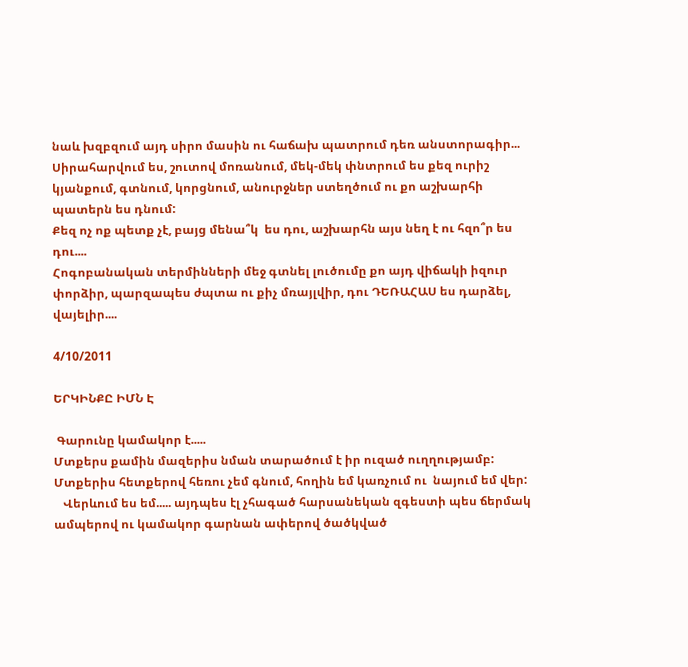նաև խզբզում այդ սիրո մասին ու հաճախ պատրում դեռ անստորագիր...
Սիրահարվում ես, շուտով մոռանում, մեկ-մեկ փնտրում ես քեզ ուրիշ կյանքում, գտնում, կորցնում, անուրջներ ստեղծում ու քո աշխարհի պատերն ես դնում:
Քեզ ոչ ոք պետք չէ, բայց մենա՞կ  ես դու, աշխարհն այս նեղ է ու հզո՞ր ես դու....
Հոգոբանական տերմինների մեջ գտնել լուծումը քո այդ վիճակի իզուր փորձիր, պարզապես ժպտա ու քիչ մռայլվիր, դու ԴԵՌԱՀԱՍ ես դարձել, վայելիր....

4/10/2011

ԵՐԿԻՆՔԸ ԻՄՆ Է

 Գարունը կամակոր է.....
Մտքերս քամին մազերիս նման տարածում է իր ուզած ուղղությամբ:
Մտքերիս հետքերով հեռու չեմ գնում, հողին եմ կառչում ու  նայում եմ վեր:
   Վերևում ես եմ..... այդպես էլ չհագած հարսանեկան զգեստի պես ճերմակ ամպերով ու կամակոր գարնան ափերով ծածկված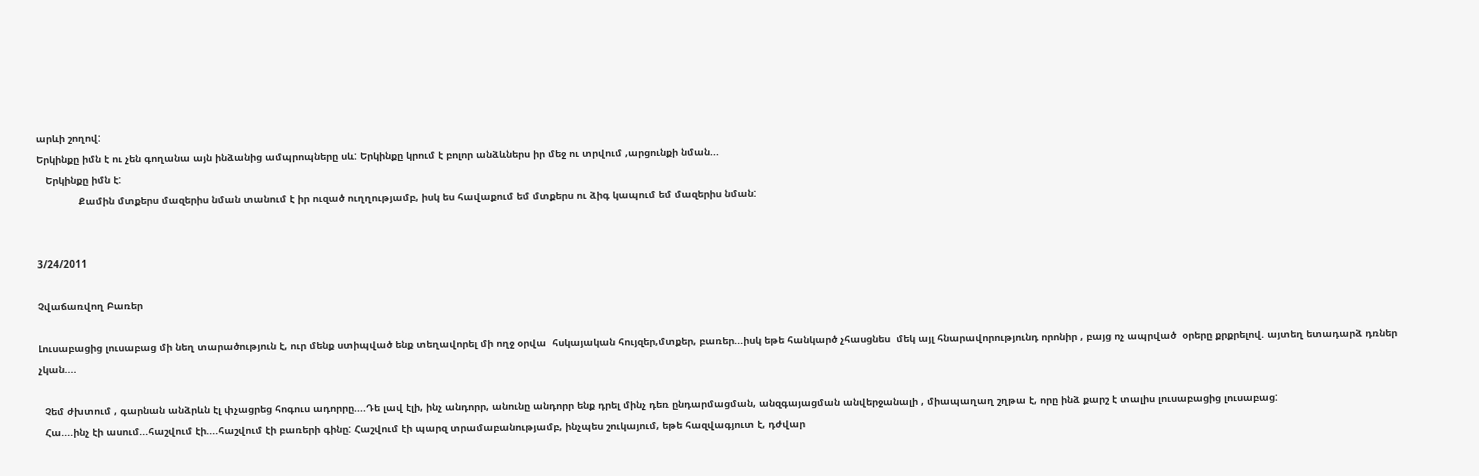արևի շողով:
Երկինքը իմն է ու չեն գողանա այն ինձանից ամպրոպները սև: Երկինքը կրում է բոլոր անձևներս իր մեջ ու տրվում ,արցունքի նման...
   Երկինքը իմն է:
              Քամին մտքերս մազերիս նման տանում է իր ուզած ուղղությամբ, իսկ ես հավաքում եմ մտքերս ու ձիգ կապում եմ մազերիս նման:


3/24/2011

Չվաճառվող Բառեր

Լուսաբացից լուսաբաց մի նեղ տարածություն է, ուր մենք ստիպված ենք տեղավորել մի ողջ օրվա  հսկայական հույզեր,մտքեր, բառեր...իսկ եթե հանկարծ չհասցնես  մեկ այլ հնարավորությունդ որոնիր , բայց ոչ ապրված  օրերը քրքրելով. այտեղ ետադարձ դռներ չկան....

  Չեմ ժխտում , գարնան անձրևն էլ փչացրեց հոգուս ադորրը....Դե լավ էլի, ինչ անդորր, անունը անդորր ենք դրել մինչ դեռ ընդարմացման, անզգայացման անվերջանալի , միապաղաղ շղթա է, որը ինձ քարշ է տալիս լուսաբացից լուսաբաց:
  Հա....ինչ էի ասում...հաշվում էի....հաշվում էի բառերի գինը: Հաշվում էի պարզ տրամաբանությամբ, ինչպես շուկայում, եթե հազվագյուտ է, դժվար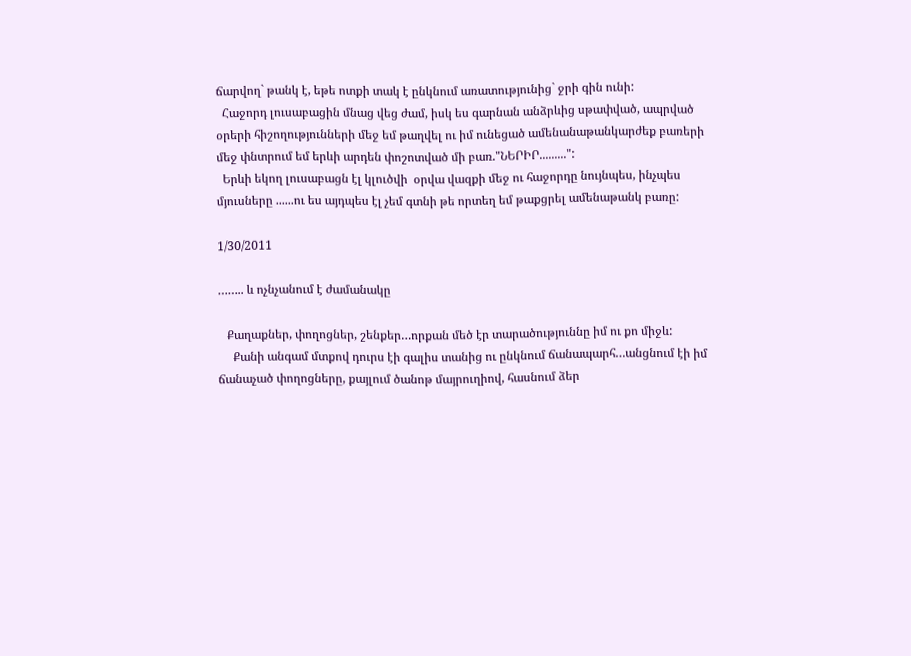ճարվող` թանկ է, եթե ոտքի տակ է ընկնում առատությունից` ջրի գին ունի:
  Հաջորդ լուսաբացին մնաց վեց ժամ, իսկ ես գարնան անձրևից սթափված, ապրված օրերի հիշողությունների մեջ եմ թաղվել ու իմ ունեցած ամենանաթանկարժեք բառերի մեջ փնտրում եմ երևի արդեն փոշոտված մի բառ."ՆԵՐԻՐ.........":
  Երևի եկող լուսաբացն էլ կլուծվի  օրվա վազքի մեջ ու հաջորդը նույնպես, ինչպես մյուսները ......ու ես այդպես էլ չեմ գտնի թե որտեղ եմ թաքցրել ամենաթանկ բառը:

1/30/2011

…….. և ոչնչանում է ժամանակը

   Քաղաքներ, փողոցներ, շենքեր…որքան մեծ էր տարածություննը իմ ու քո միջև:
     Քանի անգամ մտքով դուրս էի գալիս տանից ու ընկնում ճանապարհ…անցնում էի իմ ճանաչած փողոցները, քայլում ծանոթ մայրուղիով, հասնում ձեր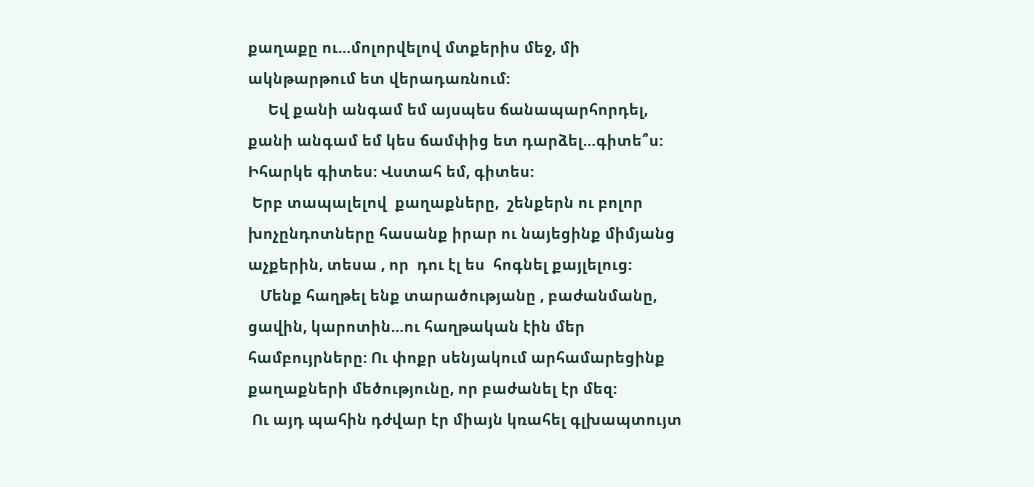քաղաքը ու…մոլորվելով մտքերիս մեջ, մի ակնթարթում ետ վերադառնում:
     Եվ քանի անգամ եմ այսպես ճանապարհորդել, քանի անգամ եմ կես ճամփից ետ դարձել…գիտե՞ս: Իհարկե գիտես: Վստահ եմ, գիտես:
 Երբ տապալելով  քաղաքները,  շենքերն ու բոլոր խոչընդոտները հասանք իրար ու նայեցինք միմյանց աչքերին, տեսա , որ  դու էլ ես  հոգնել քայլելուց:
   Մենք հաղթել ենք տարածությանը , բաժանմանը, ցավին, կարոտին…ու հաղթական էին մեր համբույրները: Ու փոքր սենյակում արհամարեցինք քաղաքների մեծությունը, որ բաժանել էր մեզ:
 Ու այդ պահին դժվար էր միայն կռահել գլխապտույտ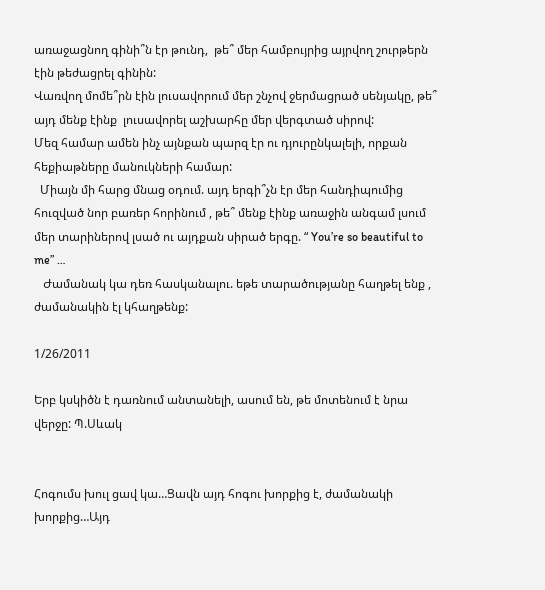առաջացնող գինի՞ն էր թունդ,  թե՞ մեր համբույրից այրվող շուրթերն էին թեժացրել գինին:
Վառվող մոմե՞րն էին լուսավորում մեր շնչով ջերմացրած սենյակը, թե՞ այդ մենք էինք  լուսավորել աշխարհը մեր վերգտած սիրով:
Մեզ համար ամեն ինչ այնքան պարզ էր ու դյուրընկալելի, որքան հեքիաթները մանուկների համար:
  Միայն մի հարց մնաց օդում. այդ երգի՞չն էր մեր հանդիպումից հուզված նոր բառեր հորինում , թե՞ մենք էինք առաջին անգամ լսում մեր տարիներով լսած ու այդքան սիրած երգը. “ You’re so beautiful to me” …
   Ժամանակ կա դեռ հասկանալու. եթե տարածությանը հաղթել ենք , ժամանակին էլ կհաղթենք:

1/26/2011

Երբ կսկիծն է դառնում անտանելի, ասում են, թե մոտենում է նրա վերջը: Պ.Սևակ


Հոգումս խուլ ցավ կա…Ցավն այդ հոգու խորքից է, ժամանակի խորքից…Այդ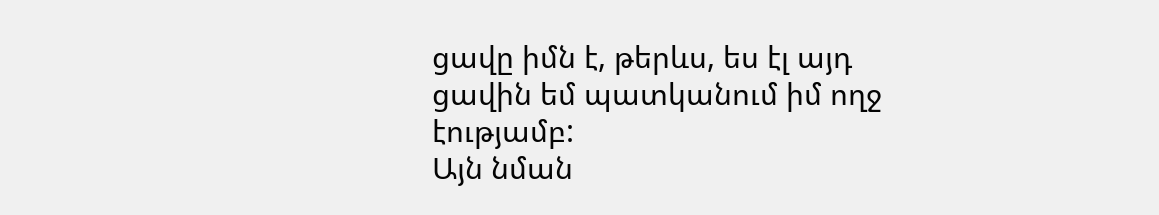ցավը իմն է, թերևս, ես էլ այդ ցավին եմ պատկանում իմ ողջ էությամբ:
Այն նման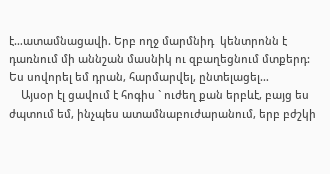է…ատամնացավի. Երբ ողջ մարմնիդ  կենտրոնն է դառնում մի աննշան մասնիկ ու զբաղեցնում մտքերդ:
Ես սովորել եմ դրան, հարմարվել, ընտելացել…
    Այսօր էլ ցավում է հոգիս ` ուժեղ քան երբևէ, բայց ես ժպտում եմ, ինչպես ատամնաբուժարանում, երբ բժշկի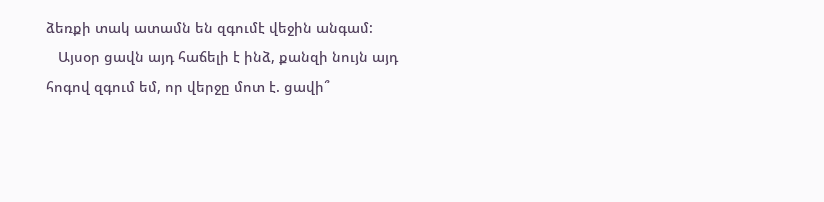ձեռքի տակ ատամն են զգումէ վեջին անգամ:
   Այսօր ցավն այդ հաճելի է ինձ, քանզի նույն այդ հոգով զգում եմ, որ վերջը մոտ է. ցավի՞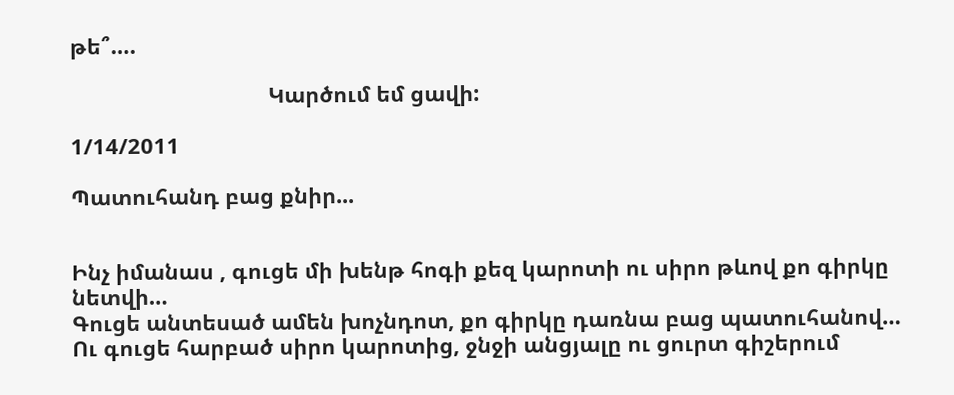թե՞….

                                 Կարծում եմ ցավի:

1/14/2011

Պատուհանդ բաց քնիր...


Ինչ իմանաս , գուցե մի խենթ հոգի քեզ կարոտի ու սիրո թևով քո գիրկը նետվի…
Գուցե անտեսած ամեն խոչնդոտ, քո գիրկը դառնա բաց պատուհանով…
Ու գուցե հարբած սիրո կարոտից, ջնջի անցյալը ու ցուրտ գիշերում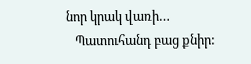նոր կրակ վառի…
   Պատուհանդ բաց քնիր: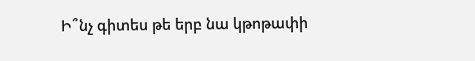Ի՞նչ գիտես թե երբ նա կթոթափի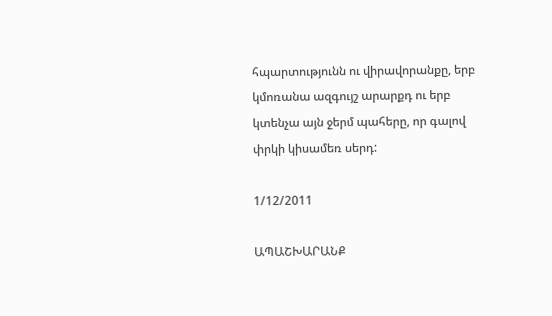հպարտությունն ու վիրավորանքը, երբ կմոռանա ազգույշ արարքդ ու երբ կտենչա այն ջերմ պահերը, որ գալով փրկի կիսամեռ սերդ:

1/12/2011

ԱՊԱՇԽԱՐԱՆՔ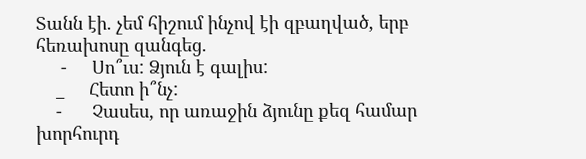Տանն էի. չեմ հիշում ինչով էի զբաղված, երբ հեռախոսը զանգեց.
     -     Սո՞ւս: Ձյուն է գալիս:
    _     Հետո ի՞նչ:
    -      Չասես, որ առաջին ձյունը քեզ համար խորհուրդ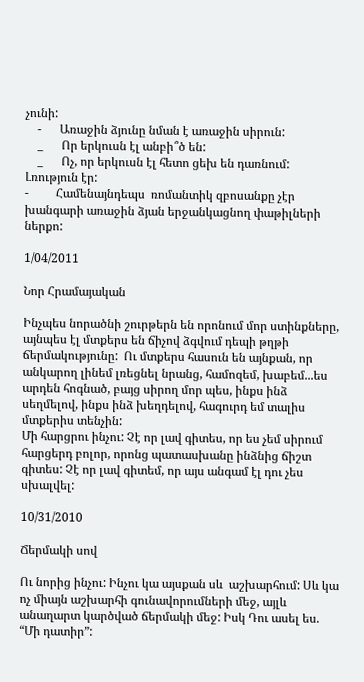չունի:
    -      Առաջին ձյունը նման է առաջին սիրուն:
    _      Որ երկուսն էլ անբի՞ծ են:
    _      Ոչ, որ երկուսն էլ հետո ցեխ են դառնում:
Լռություն էր:
-         Համենայնդեպս  ռոմանտիկ զբոսանքը չէր խանգարի առաջին ձյան երջանկացնող փաթիլների ներքո:

1/04/2011

Նոր Հրամայական

Ինչպես նորածնի շուրթերն են որոնում մոր ստինքները, այնպես էլ մտքերս են ճիչով ձգվում դեպի թղթի ճերմակությունը:  Ու մտքերս հասուն են այնքան, որ անկարող լինեմ լռեցնել նրանց, համոզեմ, խաբեմ...ես արդեն հոգնած, բայց սիրող մոր պես, ինքս ինձ սեղմելով, ինքս ինձ խեղդելով, հագուրդ եմ տալիս մտքերիս տենչին:
Մի հարցրու ինչու: Չէ որ լավ գիտես, որ ես չեմ սիրում հարցերդ բոլոր, որոնց պատասխանը ինձնից ճիշտ գիտես: Չէ որ լավ գիտեմ, որ այս անգամ էլ դու չես սխալվել:

10/31/2010

Ճերմակի սով

Ու նորից ինչու: Ինչու կա այսքան սև  աշխարհում: Սև կա ոչ միայն աշխարհի գունավորումների մեջ, այլև անաղարտ կարծված ճերմակի մեջ: Իսկ Դու ասել ես. “Մի դատիր”: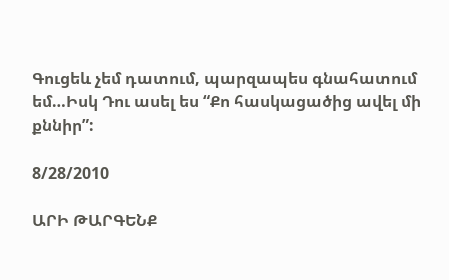Գուցեև չեմ դատում, պարզապես գնահատում եմ…Իսկ Դու ասել ես “Քո հասկացածից ավել մի քննիր”:

8/28/2010

ԱՐԻ ԹԱՐԳԵՆՔ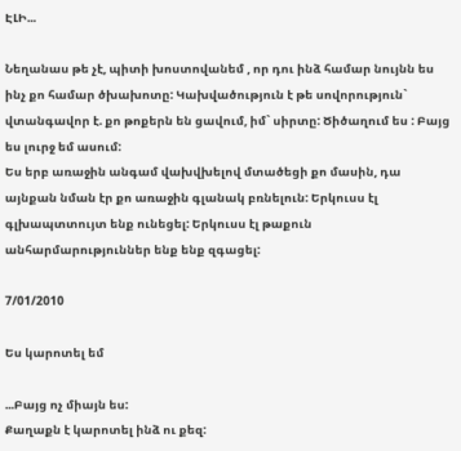ԷԼԻ...

Նեղանաս թե չէ, պիտի խոստովանեմ , որ դու ինձ համար նույնն ես ինչ քո համար ծխախոտը: Կախվածություն է թե սովորություն` վտանգավոր է. քո թոքերն են ցավում, իմ` սիրտը: Ծիծաղում ես : Բայց ես լուրջ եմ ասում:
Ես երբ առաջին անգամ վախվխելով մտածեցի քո մասին, դա այնքան նման էր քո առաջին գլանակ բռնելուն: Երկուսս էլ գլխապտտույտ ենք ունեցել: Երկուսս էլ թաքուն անհարմարություններ ենք ենք զգացել:

7/01/2010

Ես կարոտել եմ

...Բայց ոչ միայն ես:
Քաղաքն է կարոտել ինձ ու քեզ: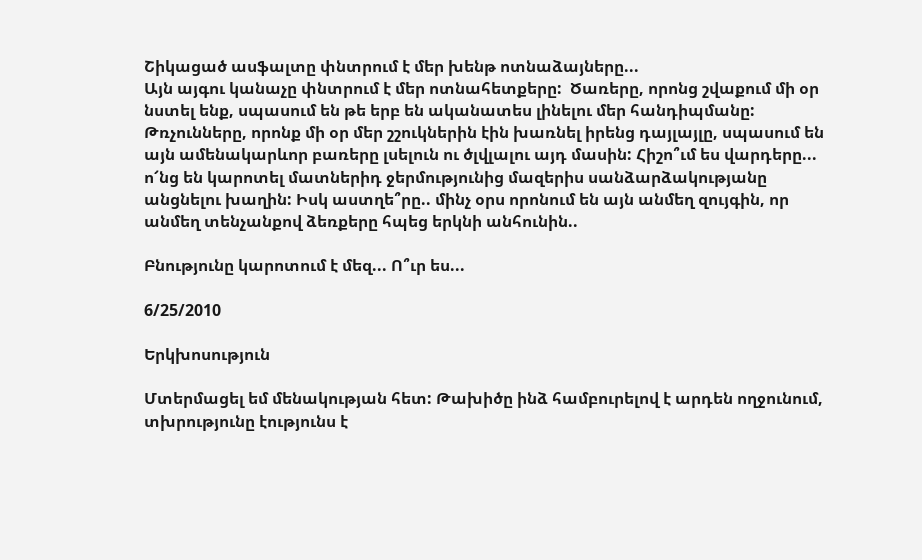Շիկացած ասֆալտը փնտրում է մեր խենթ ոտնաձայները...
Այն այգու կանաչը փնտրում է մեր ոտնահետքերը:  Ծառերը, որոնց շվաքում մի օր նստել ենք, սպասում են թե երբ են ականատես լինելու մեր հանդիպմանը:
Թռչունները, որոնք մի օր մեր շշուկներին էին խառնել իրենց դայլայլը, սպասում են այն ամենակարևոր բառերը լսելուն ու ծլվլալու այդ մասին: Հիշո՞ւմ ես վարդերը... ո՜նց են կարոտել մատներիդ ջերմությունից մազերիս սանձարձակությանը անցնելու խաղին: Իսկ աստղե՞րը.. մինչ օրս որոնում են այն անմեղ զույգին, որ անմեղ տենչանքով ձեռքերը հպեց երկնի անհունին..

Բնությունը կարոտում է մեզ... Ո՞ւր ես...

6/25/2010

Երկխոսություն

Մտերմացել եմ մենակության հետ: Թախիծը ինձ համբուրելով է արդեն ողջունում, տխրությունը էությունս է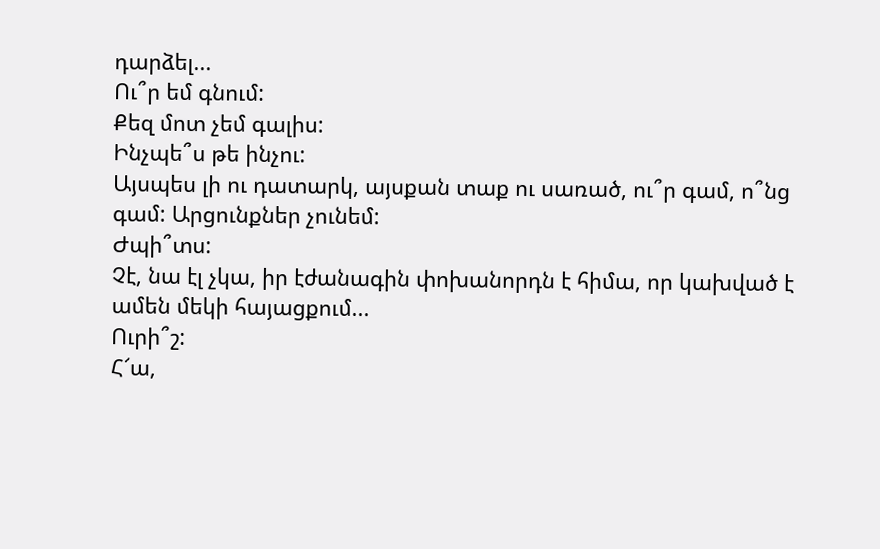դարձել...
Ու՞ր եմ գնում:
Քեզ մոտ չեմ գալիս:
Ինչպե՞ս թե ինչու:
Այսպես լի ու դատարկ, այսքան տաք ու սառած, ու՞ր գամ, ո՞նց գամ: Արցունքներ չունեմ:
Ժպի՞տս:
Չէ, նա էլ չկա, իր էժանագին փոխանորդն է հիմա, որ կախված է ամեն մեկի հայացքում...
Ուրի՞շ:
Հ՜ա,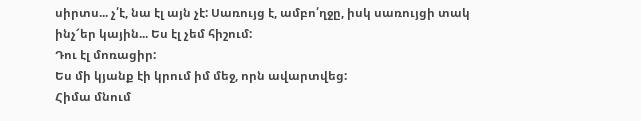սիրտս... չ՛է, նա էլ այն չէ: Սառույց է, ամբո՛ղջը, իսկ սառույցի տակ ինչ՜եր կային... Ես էլ չեմ հիշում:
Դու էլ մոռացիր:
Ես մի կյանք էի կրում իմ մեջ, որն ավարտվեց:
Հիմա մնում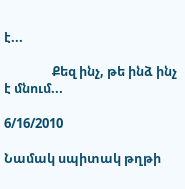է...

                Քեզ ինչ, թե ինձ ինչ է մնում...

6/16/2010

Նամակ սպիտակ թղթի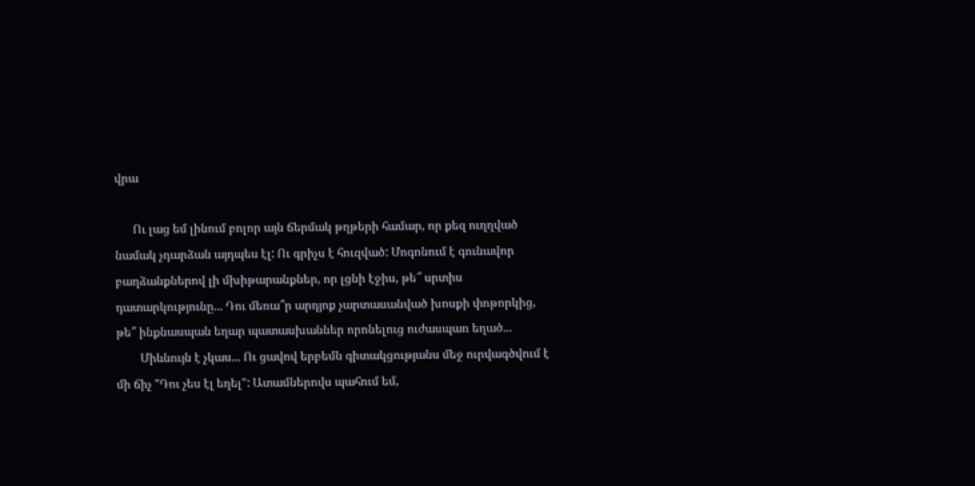վրա

      Ու լաց եմ լինում բոլոր այն ճերմակ թղթերի համար, որ քեզ ուղղված նամակ չդարձան այդպես էլ: Ու գրիչս է հուզված: Մոգոնում է գունավոր բաղձանքներով լի մխիթարանքներ, որ լցնի էջիս, թե՞ սրտիս դատարկությունը... Դու մեռա՞ր արդյոք չարտասանված խոսքի փոթորկից, թե՞ ինքնասպան եղար պատասխաններ որոնելուց ուժասպառ եղած...
        Միևնույն է չկաս... Ու ցավով երբեմն գիտակցությանս մեջ ուրվագծվում է մի ճիչ "Դու չես էլ եղել": Ատամներովս պահում եմ,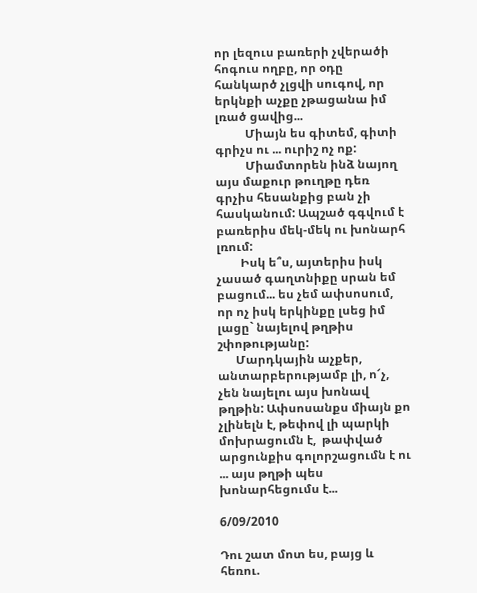որ լեզուս բառերի չվերածի հոգուս ողբը, որ օդը հանկարծ չլցվի սուգով, որ երկնքի աչքը չթացանա իմ լռած ցավից...
          Միայն ես գիտեմ, գիտի գրիչս ու ... ուրիշ ոչ ոք:
          Միամտորեն ինձ նայող այս մաքուր թուղթը դեռ գրչիս հեսանքից բան չի հասկանում: Ապշած գգվում է բառերիս մեկ-մեկ ու խոնարհ լռում:
        Իսկ ե՞ս, այտերիս իսկ չասած գաղտնիքը սրան եմ բացում... ես չեմ ափսոսում, որ ոչ իսկ երկինքը լսեց իմ լացը` նայելով թղթիս շփոթությանը:
      Մարդկային աչքեր, անտարբերությամբ լի, ո՜չ, չեն նայելու այս խոնավ թղթին: Ափսոսանքս միայն քո չլինելն է, թեփով լի պարկի մոխրացումն է,  թափված արցունքիս գոլորշացումն է ու ... այս թղթի պես խոնարհեցումս է...

6/09/2010

Դու շատ մոտ ես, բայց և հեռու.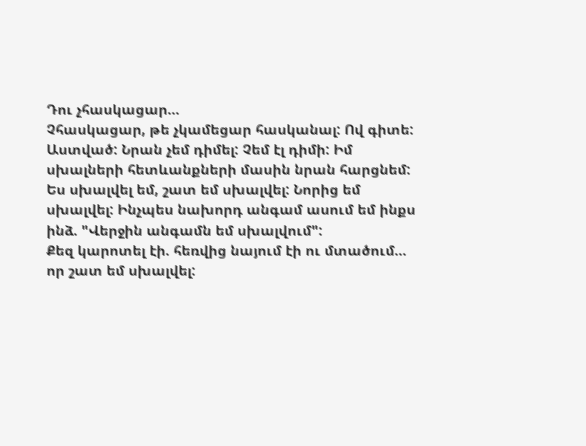Դու չհասկացար...
Չհասկացար, թե չկամեցար հասկանալ: Ով գիտե: Աստված: Նրան չեմ դիմել: Չեմ էլ դիմի: Իմ սխալների հետևանքների մասին նրան հարցնեմ: Ես սխալվել եմ, շատ եմ սխալվել: Նորից եմ սխալվել: Ինչպես նախորդ անգամ ասում եմ ինքս ինձ. "Վերջին անգամն եմ սխալվում":
Քեզ կարոտել էի. հեռվից նայում էի ու մտածում... որ շատ եմ սխալվել: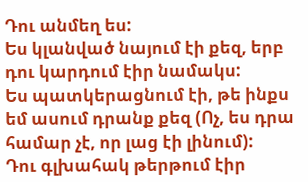Դու անմեղ ես:
Ես կլանված նայում էի քեզ, երբ դու կարդում էիր նամակս:
Ես պատկերացնում էի, թե ինքս եմ ասում դրանք քեզ (Ոչ, ես դրա համար չէ, որ լաց էի լինում):
Դու գլխահակ թերթում էիր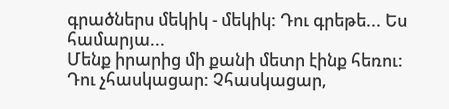գրածներս մեկիկ - մեկիկ: Դու գրեթե... Ես համարյա...
Մենք իրարից մի քանի մետր էինք հեռու:
Դու չհասկացար: Չհասկացար,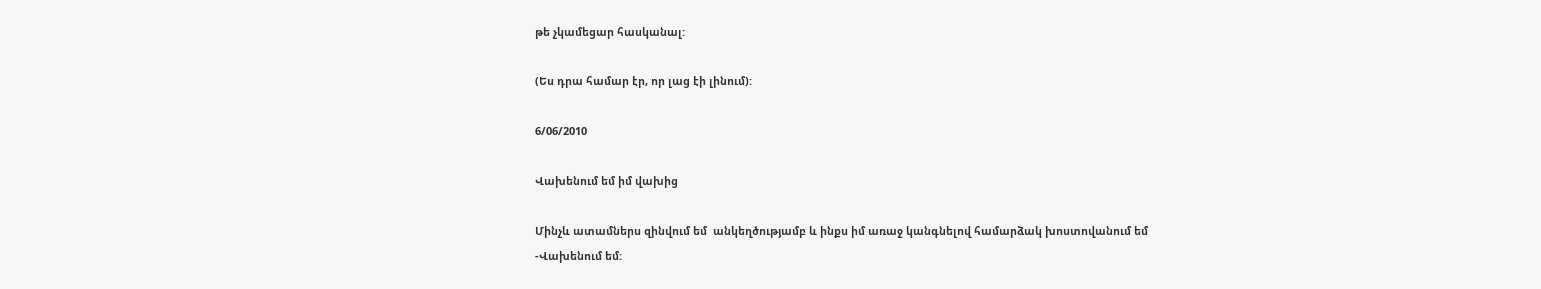թե չկամեցար հասկանալ:

(Ես դրա համար էր, որ լաց էի լինում):

6/06/2010

Վախենում եմ իմ վախից

Մինչև ատամներս զինվում եմ  անկեղծությամբ և ինքս իմ առաջ կանգնելով համարձակ խոստովանում եմ
-Վախենում եմ: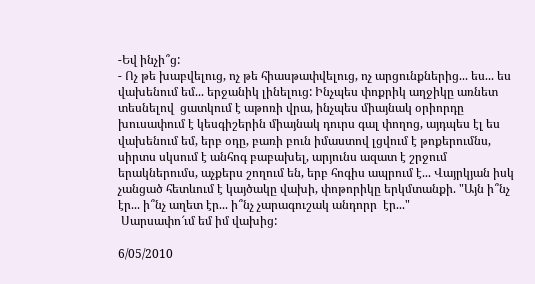-Եվ ինչի՞ց:
- Ոչ թե խաբվելուց, ոչ թե հիասթափվելուց, ոչ արցունքներից... ես... ես վախենում եմ... երջանիկ լինելուց: Ինչպես փոքրիկ աղջիկը առնետ տեսնելով  ցատկում է աթոռի վրա, ինչպես միայնակ օրիորդը խուսափում է կեսգիշերին միայնակ դուրս գալ փողոց, այդպես էլ ես վախենում եմ, երբ օդը, բառի բուն իմաստով լցվում է թոքերումնս, սիրտս սկսում է անհոգ բաբախել, արյունս ազատ է շրջում  երակներումս, աչքերս շողում են, երբ հոգիս ապրում է... Վայրկյան իսկ չանցած հետևում է կայծակը վախի, փոթորիկը երկմտանքի. "Այն ի՞նչ էր... ի՞նչ աղետ էր... ի՞նչ չարագուշակ անդորր  էր..."
 Սարսափո՜ւմ եմ իմ վախից:

6/05/2010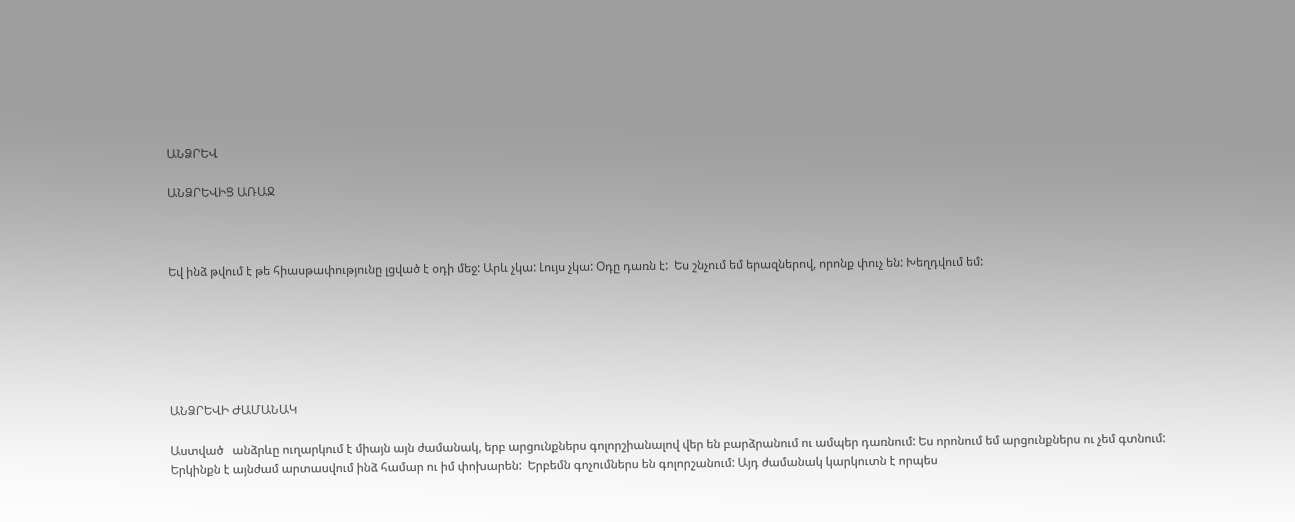ԱՆՁՐԵՎ

ԱՆՁՐԵՎԻՑ ԱՌԱՋ



Եվ ինձ թվում է թե հիասթափությունը լցված է օդի մեջ: Արև չկա: Լույս չկա: Օդը դառն է:  Ես շնչում եմ երազներով, որոնք փուչ են: Խեղդվում եմ:






ԱՆՁՐԵՎԻ ԺԱՄԱՆԱԿ

Աստված   անձրևը ուղարկում է միայն այն ժամանակ, երբ արցունքներս գոլորշիանալով վեր են բարձրանում ու ամպեր դառնում: Ես որոնում եմ արցունքներս ու չեմ գտնում: Երկինքն է այնժամ արտասվում ինձ համար ու իմ փոխարեն:  Երբեմն գոչումներս են գոլորշանում: Այդ ժամանակ կարկուտն է որպես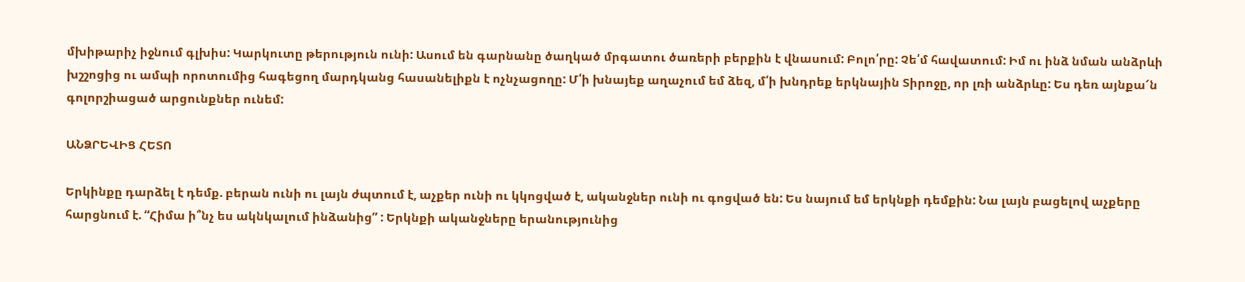մխիթարիչ իջնում գլխիս: Կարկուտը թերություն ունի: Ասում են գարնանը ծաղկած մրգատու ծառերի բերքին է վնասում: Բոլո՛րը: Չե՛մ հավատում: Իմ ու ինձ նման անձրևի խշշոցից ու ամպի որոտումից հագեցող մարդկանց հասանելիքն է ոչնչացողը: Մ՛ի խնայեք աղաչում եմ ձեզ, մ՛ի խնդրեք երկնային Տիրոջը, որ լռի անձրևը: Ես դեռ այնքա՜ն գոլորշիացած արցունքներ ունեմ:

ԱՆՁՐԵՎԻՑ ՀԵՏՈ

Երկինքը դարձել է դեմք. բերան ունի ու լայն ժպտում է, աչքեր ունի ու կկոցված է, ականջներ ունի ու գոցված են: Ես նայում եմ երկնքի դեմքին: Նա լայն բացելով աչքերը հարցնում է. “Հիմա ի՞նչ ես ակնկալում ինձանից” : Երկնքի ականջները երանությունից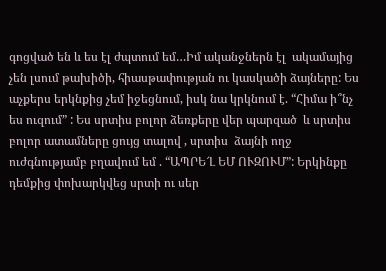գոցված են և ես էլ ժպտում եմ…Իմ ականջներն էլ  ակամայից չեն լսում թախիծի, հիասթափության ու կասկածի ձայները: Ես աչքերս երկնքից չեմ իջեցնում, իսկ նա կրկնում է. “Հիմա ի՞նչ ես ուզում” : Ես սրտիս բոլոր ձեռքերը վեր պարզած  և սրտիս բոլոր ատամները ցույց տալով , սրտիս  ձայնի ողջ ուժգնությամբ բղավում եմ . “ԱՊՐԵ՜Լ ԵՄ ՈՒԶՈՒՄ”: Երկինքը դեմքից փոխարկվեց սրտի ու սեր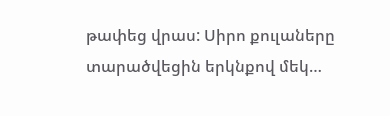թափեց վրաս: Սիրո քուլաները տարածվեցին երկնքով մեկ…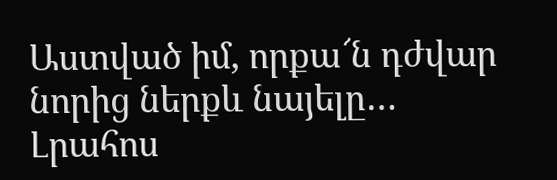Աստված իմ, որքա՜ն դժվար նորից ներքև նայելը…
Լրահոս